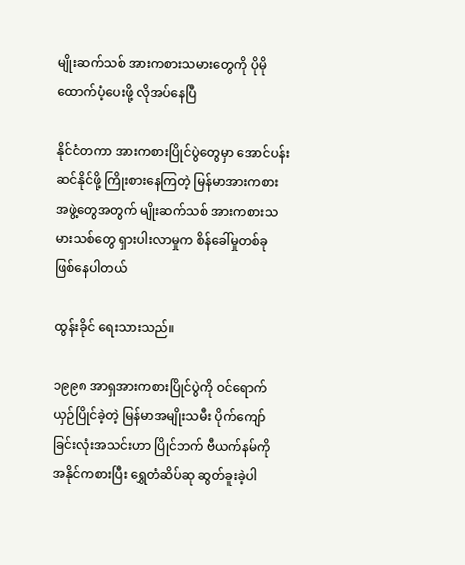မျိုးဆက်သစ် အားကစားသမားတွေကို ပိုမိုထောက်ပံ့ပေးဖို့ လိုအပ်နေပြီ

နိုင်ငံတကာ အားကစားပြိုင်ပွဲတွေမှာ အောင်ပန်းဆင်နိုင်ဖို့ ကြိုးစားနေကြတဲ့ မြန်မာအားကစားအဖွဲ့တွေအတွက် မျိုးဆက်သစ် အားကစားသမားသစ်တွေ ရှားပါးလာမှုက စိန်ခေါ်မှုတစ်ခု ဖြစ်နေပါတယ်

ထွန်းခိုင် ရေးသားသည်။

၁၉၉၈ အာရှအားကစားပြိုင်ပွဲကို ဝင်ရောက်ယှဉ်ပြိုင်ခဲ့တဲ့ မြန်မာအမျိုးသမီး ပိုက်ကျော်ခြင်းလုံးအသင်းဟာ ပြိုင်ဘက် ဗီယက်နမ်ကို အနိုင်ကစားပြီး ရွှေတံဆိပ်ဆု ဆွတ်ခူးခဲ့ပါ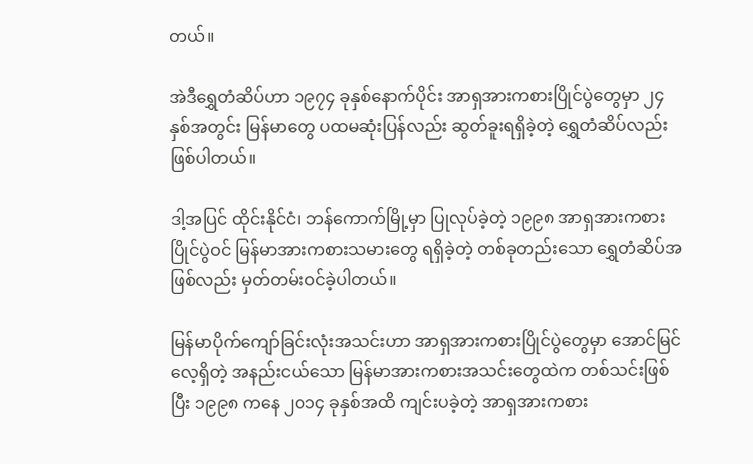တယ်။

အဲဒီရွှေတံဆိပ်ဟာ ၁၉၇၄ ခုနှစ်နောက်ပိုင်း အာရှအားကစားပြိုင်ပွဲတွေမှာ ၂၄ နှစ်အတွင်း မြန်မာတွေ ပထမဆုံးပြန်လည်း ဆွတ်ခူးရရှိခဲ့တဲ့ ရွှေတံဆိပ်လည်း ဖြစ်ပါတယ်။

ဒါ့အပြင် ထိုင်းနိုင်ငံ၊ ဘန်ကောက်မြို့မှာ ပြုလုပ်ခဲ့တဲ့ ၁၉၉၈ အာရှအားကစားပြိုင်ပွဲဝင် မြန်မာအားကစားသမားတွေ ရရှိခဲ့တဲ့ တစ်ခုတည်းသော ရွှေတံဆိပ်အဖြစ်လည်း မှတ်တမ်းဝင်ခဲ့ပါတယ်။

မြန်မာပိုက်ကျော်ခြင်းလုံးအသင်းဟာ အာရှအားကစားပြိုင်ပွဲတွေမှာ အောင်မြင်လေ့ရှိတဲ့ အနည်းငယ်သော မြန်မာအားကစားအသင်းတွေထဲက တစ်သင်းဖြစ်ပြီး ၁၉၉၈ ကနေ ၂၀၁၄ ခုနှစ်အထိ ကျင်းပခဲ့တဲ့ အာရှအားကစား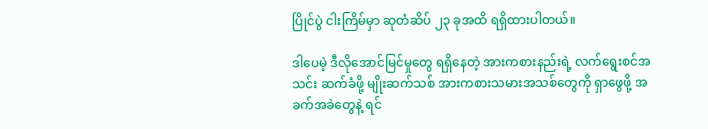ပြိုင်ပွဲ ငါးကြိမ်မှာ ဆုတံဆိပ် ၂၃ ခုအထိ ရရှိထားပါတယ်။

ဒါပေမဲ့ ဒီလိုအောင်မြင်မှုတွေ ရရှိနေတဲ့ အားကစားနည်းရဲ့ လက်ရွေးစင်အသင်း ဆက်ခံဖို့ မျိုးဆက်သစ် အားကစားသမားအသစ်တွေကို ရှာဖွေဖို့ အခက်အခဲတွေနဲ့ ရင်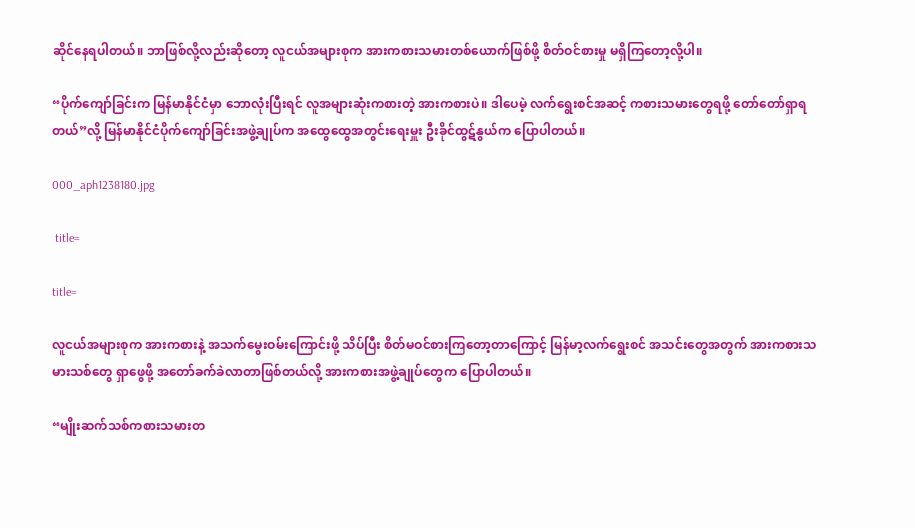ဆိုင်နေရပါတယ်။ ဘာဖြစ်လို့လည်းဆိုတော့ လူငယ်အများစုက အားကစားသမားတစ်ယောက်ဖြစ်ဖို့ စိတ်ဝင်စားမှု မရှိကြတော့လို့ပါ။

“ပိုက်ကျော်ခြင်းက မြန်မာနိုင်ငံမှာ ဘောလုံးပြီးရင် လူအများဆုံးကစားတဲ့ အားကစားပဲ။ ဒါပေမဲ့ လက်ရွေးစင်အဆင့် ကစားသမားတွေရဖို့ တော်တော်ရှာရတယ်”လို့ မြန်မာနိုင်ငံပိုက်ကျော်ခြင်းအဖွဲ့ချုပ်က အထွေထွေအတွင်းရေးမှူး ဦးခိုင်ထွဋ်နွယ်က ပြောပါတယ်။

000_aph1238180.jpg

 title=

title=

လူငယ်အများစုက အားကစားနဲ့ အသက်မွေးဝမ်းကြောင်းဖို့ သိပ်ပြီး စိတ်မဝင်စားကြတော့တာကြောင့် မြန်မာ့လက်ရွေးစင် အသင်းတွေအတွက် အားကစားသမားသစ်တွေ ရှာဖွေဖို့ အတော်ခက်ခဲလာတာဖြစ်တယ်လို့ အားကစားအဖွဲ့ချုပ်တွေက ပြောပါတယ်။

“မျိုးဆက်သစ်ကစားသမားတ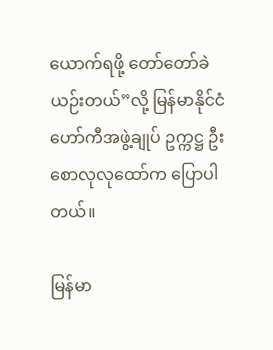ယောက်ရဖို့ တော်တော်ခဲယဉ်းတယ်”လို့ မြန်မာနိုင်ငံ ဟော်ကီအဖွဲ့ချုပ် ဥက္ကဋ္ဌ ဦးစောလုလုထော်က ပြောပါတယ်။

မြန်မာ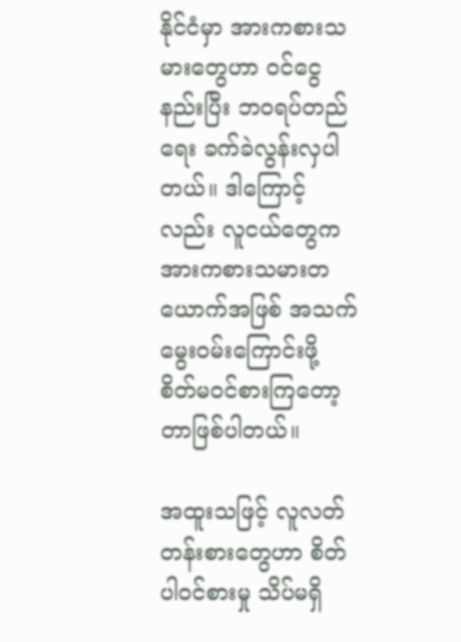နိုင်ငံမှာ အားကစားသမားတွေဟာ ဝင်ငွေနည်းပြီး ဘဝရပ်တည်ရေး ခက်ခဲလွန်းလှပါတယ်။ ဒါကြောင့်လည်း လူငယ်တွေက အားကစားသမားတယောက်အဖြစ် အသက်မွေးဝမ်းကြောင်းဖို့ စိတ်မဝင်စားကြတော့တာဖြစ်ပါတယ်။

အထူးသဖြင့် လူလတ်တန်းစားတွေဟာ စိတ်ပါဝင်စားမှု သိပ်မရှိ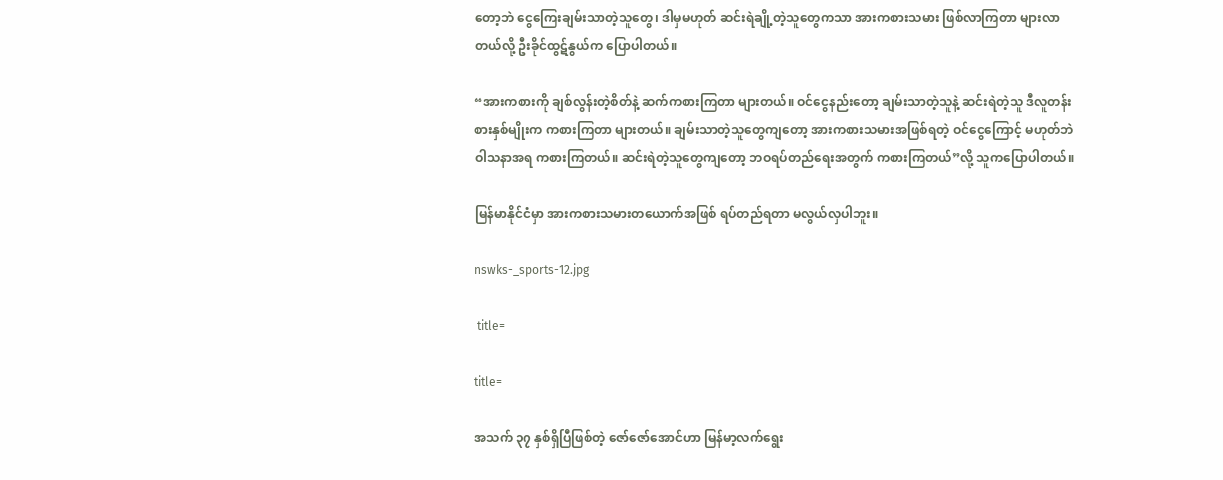တော့ဘဲ ငွေကြေးချမ်းသာတဲ့သူတွေ၊ ဒါမှမဟုတ် ဆင်းရဲချို့တဲ့သူတွေကသာ အားကစားသမား ဖြစ်လာကြတာ များလာတယ်လို့ ဦးခိုင်ထွဋ်နွယ်က ပြောပါတယ်။

“အားကစားကို ချစ်လွန်းတဲ့စိတ်နဲ့ ဆက်ကစားကြတာ များတယ်။ ဝင်ငွေနည်းတော့ ချမ်းသာတဲ့သူနဲ့ ဆင်းရဲတဲ့သူ ဒီလူတန်းစားနှစ်မျိုးက ကစားကြတာ များတယ်။ ချမ်းသာတဲ့သူတွေကျတော့ အားကစားသမားအဖြစ်ရတဲ့ ဝင်ငွေကြောင့် မဟုတ်ဘဲ ဝါသနာအရ ကစားကြတယ်။ ဆင်းရဲတဲ့သူတွေကျတော့ ဘဝရပ်တည်ရေးအတွက် ကစားကြတယ်”လို့ သူကပြောပါတယ်။

မြန်မာနိုင်ငံမှာ အားကစားသမားတယောက်အဖြစ် ရပ်တည်ရတာ မလွယ်လှပါဘူး။

nswks-_sports-12.jpg

 title=

title=

အသက် ၃၇ နှစ်ရှိပြီဖြစ်တဲ့ ဇော်ဇော်အောင်ဟာ မြန်မာ့လက်ရွေး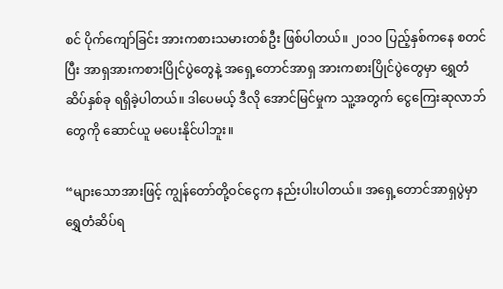စင် ပိုက်ကျော်ခြင်း အားကစားသမားတစ်ဦး ဖြစ်ပါတယ်။ ၂၀၁၀ ပြည့်နှစ်ကနေ စတင်ပြီး အာရှအားကစားပြိုင်ပွဲတွေနဲ့ အရှေ့တောင်အာရှ အားကစားပြိုင်ပွဲတွေမှာ ရွှေတံဆိပ်နှစ်ခု ရရှိခဲ့ပါတယ်။ ဒါပေမယ့် ဒီလို အောင်မြင်မှုက သူ့အတွက် ငွေကြေးဆုလာဘ်တွေကို ဆောင်ယူ မပေးနိုင်ပါဘူး။

“များသောအားဖြင့် ကျွန်တော်တို့ဝင်ငွေက နည်းပါးပါတယ်။ အရှေ့တောင်အာရှပွဲမှာ ရွှေတံဆိပ်ရ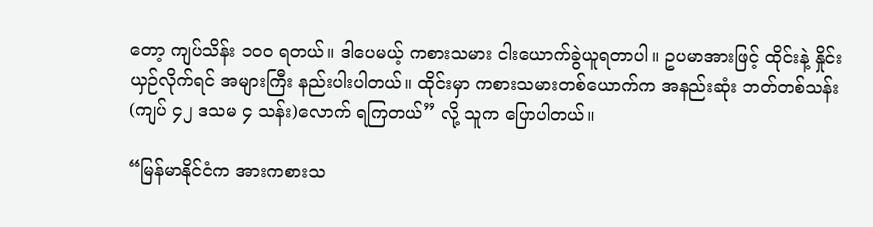တော့ ကျပ်သိန်း ၁၀၀ ရတယ်။ ဒါပေမယ့် ကစားသမား ငါးယောက်ခွဲယူရတာပါ။ ဥပမာအားဖြင့် ထိုင်းနဲ့ နှိုင်းယှဉ်လိုက်ရင် အများကြီး နည်းပါးပါတယ်။ ထိုင်းမှာ ကစားသမားတစ်ယောက်က အနည်းဆုံး ဘတ်တစ်သန်း (ကျပ် ၄၂ ဒသမ ၄ သန်း)လောက် ရကြတယ်” လို့ သူက ပြောပါတယ်။

“မြန်မာနိုင်ငံက အားကစားသ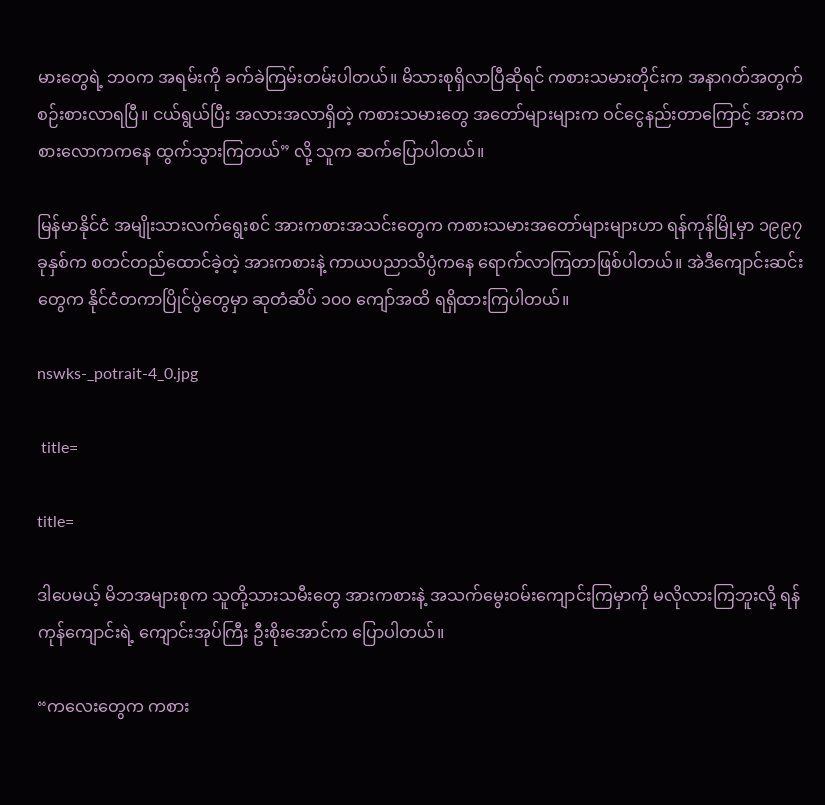မားတွေရဲ့ ဘဝက အရမ်းကို ခက်ခဲကြမ်းတမ်းပါတယ်။ မိသားစုရှိလာပြီဆိုရင် ကစားသမားတိုင်းက အနာဂတ်အတွက် စဉ်းစားလာရပြီ။ ငယ်ရွယ်ပြီး အလားအလာရှိတဲ့ ကစားသမားတွေ အတော်များများက ဝင်ငွေနည်းတာကြောင့် အားကစားလောကကနေ ထွက်သွားကြတယ်” လို့ သူက ဆက်ပြောပါတယ်။

မြန်မာနိုင်ငံ အမျိုးသားလက်ရွေးစင် အားကစားအသင်းတွေက ကစားသမားအတော်များများဟာ ရန်ကုန်မြို့မှာ ၁၉၉၇ ခုနှစ်က စတင်တည်ထောင်ခဲ့တဲ့ အားကစားနဲ့ ကာယပညာသိပ္ပံကနေ ရောက်လာကြတာဖြစ်ပါတယ်။ အဲဒီကျောင်းဆင်းတွေက နိုင်ငံတကာပြိုင်ပွဲတွေမှာ ဆုတံဆိပ် ၁၀၀ ကျော်အထိ ရရှိထားကြပါတယ်။

nswks-_potrait-4_0.jpg

 title=

title=

ဒါပေမယ့် မိဘအများစုက သူတို့သားသမီးတွေ အားကစားနဲ့ အသက်မွေးဝမ်းကျောင်းကြမှာကို မလိုလားကြဘူးလို့ ရန်ကုန်ကျောင်းရဲ့ ကျောင်းအုပ်ကြီး ဦးစိုးအောင်က ပြောပါတယ်။

“ကလေးတွေက ကစား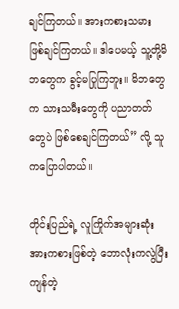ချင်ကြတယ်။ အားကစားသမား ဖြစ်ချင်ကြတယ်။ ဒါပေမယ့် သူ့တို့မိဘတွေက ခွင့်မပြုကြဘူး။ မိဘတွေက သားသမီးတွေကို ပညာတတ်တွေပဲ ဖြစ်စေချင်ကြတယ်” လို့ သူကပြောပါတယ်။

တိုင်းပြည်ရဲ့ လူကြိုက်အများဆုံးအားကစားဖြစ်တဲ့ ဘောလုံးကလွဲပြီး ကျန်တဲ့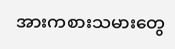အားကစားသမားတွေ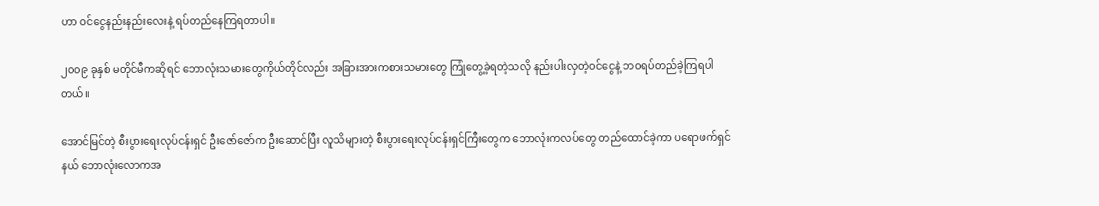ဟာ ဝင်ငွေနည်းနည်းလေးနဲ့ ရပ်တည်နေကြရတာပါ။

၂၀၀၉ ခုနှစ် မတိုင်မီကဆိုရင် ဘောလုံးသမားတွေကိုယ်တိုင်လည်း အခြားအားကစားသမားတွေ ကြုံတွေ့ခဲ့ရတဲ့သလို နည်းပါးလှတဲ့ဝင်ငွေနဲ့ ဘဝရပ်တည်ခဲ့ကြရပါတယ်။

အောင်မြင်တဲ့ စီးပွားရေးလုပ်ငန်းရှင် ဦးဇော်ဇော်က ဦးဆောင်ပြီး လူသိများတဲ့ စီးပွားရေးလုပ်ငန်းရှင်ကြီးတွေက ဘောလုံးကလပ်တွေ တည်ထောင်ခဲ့ကာ ပရောဖက်ရှင်နယ် ဘောလုံးလောကအ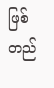ဖြစ် တည်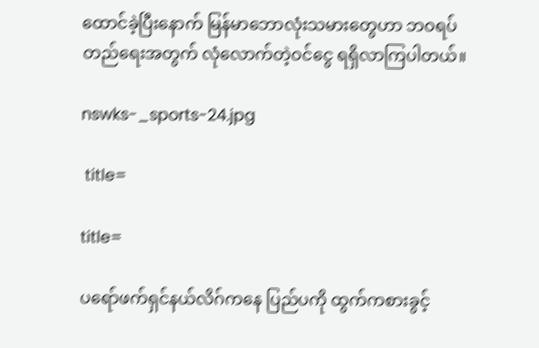ထောင်ခဲ့ပြီးနောက် မြန်မာဘောလုံးသမားတွေဟာ ဘဝရပ်တည်ရေးအတွက် လုံလောက်တဲ့ဝင်ငွေ ရရှိလာကြပါတယ်။

nswks-_sports-24.jpg

 title=

title=

ပရော်ဖက်ရှင်နယ်လိဂ်ကနေ ပြည်ပကို ထွက်ကစားခွင့်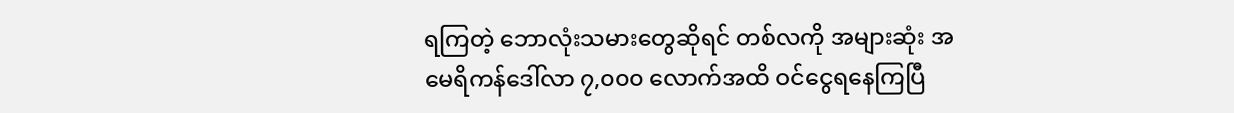ရကြတဲ့ ဘောလုံးသမားတွေဆိုရင် တစ်လကို အများဆုံး အမေရိကန်ဒေါ်လာ ၇,၀၀၀ လောက်အထိ ဝင်ငွေရနေကြပြီ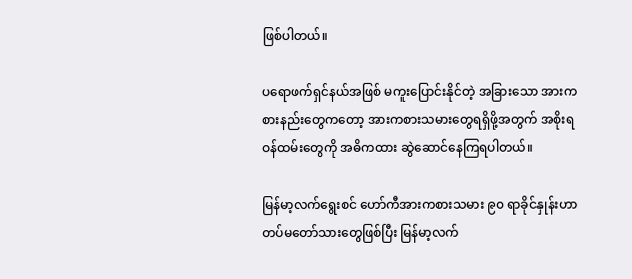ဖြစ်ပါတယ်။

ပရောဖက်ရှင်နယ်အဖြစ် မကူးပြောင်းနိုင်တဲ့ အခြားသော အားကစားနည်းတွေကတော့ အားကစားသမားတွေရရှိဖို့အတွက် အစိုးရ ဝန်ထမ်းတွေကို အဓိကထား ဆွဲဆောင်နေကြရပါတယ်။

မြန်မာ့လက်ရွေးစင် ဟော်ကီအားကစားသမား ၉၀ ရာခိုင်နှုန်းဟာ တပ်မတော်သားတွေဖြစ်ပြီး မြန်မာ့လက်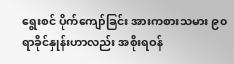ရွေးစင် ပိုက်ကျော်ခြင်း အားကစားသမား ၉၀ ရာခိုင်နှုန်းဟာလည်း အစိုးရဝန်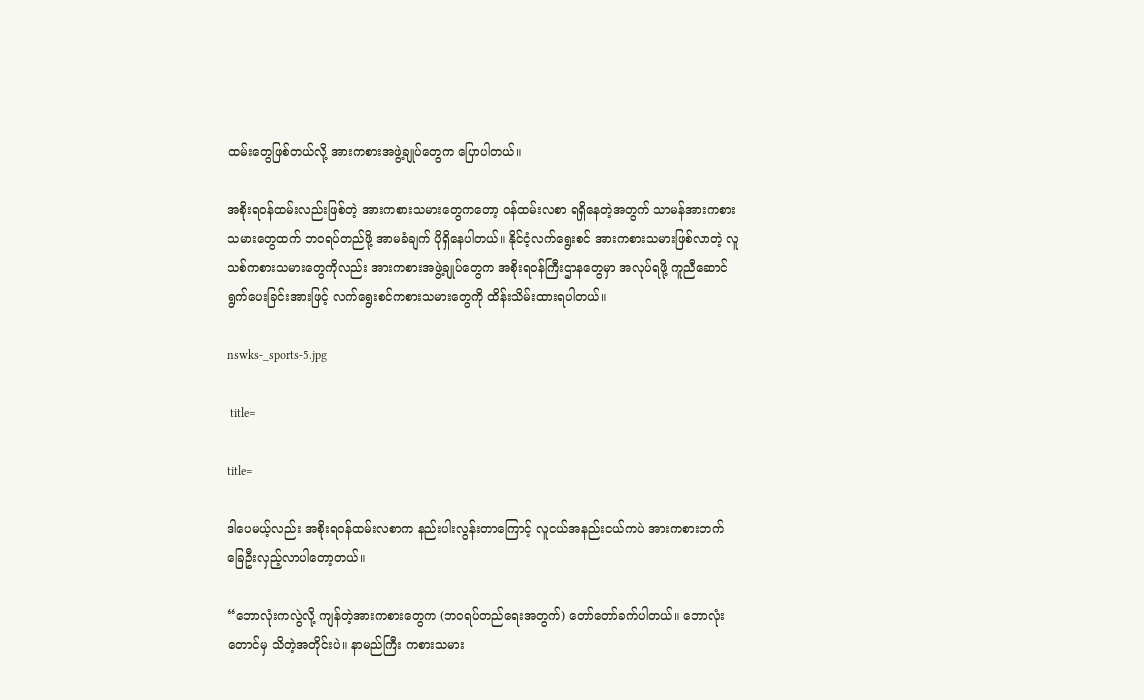ထမ်းတွေဖြစ်တယ်လို့ အားကစားအဖွဲ့ချုပ်တွေက ပြောပါတယ်။

အစိုးရဝန်ထမ်းလည်းဖြစ်တဲ့ အားကစားသမားတွေကတော့ ဝန်ထမ်းလစာ ရရှိနေတဲ့အတွက် သာမန်အားကစားသမားတွေထက် ဘဝရပ်တည်ဖို့ အာမခံချက် ပိုရှိနေပါတယ်။ နိုင်ငံ့လက်ရွေးစင် အားကစားသမားဖြစ်လာတဲ့ လူသစ်ကစားသမားတွေကိုလည်း အားကစားအဖွဲ့ချုပ်တွေက အစိုးရဝန်ကြီးဌာနတွေမှာ အလုပ်ရဖို့ ကူညီဆောင်ရွက်ပေးခြင်းအားဖြင့် လက်ရွေးစင်ကစားသမားတွေကို ထိန်းသိမ်းထားရပါတယ်။

nswks-_sports-5.jpg

 title=

title=

ဒါပေမယ့်လည်း အစိုးရဝန်ထမ်းလစာက နည်းပါးလွန်းတာကြောင့် လူငယ်အနည်းငယ်ကပဲ အားကစားဘက် ခြေဦးလှည့်လာပါတော့တယ်။

“ဘောလုံးကလွဲလို့ ကျန်တဲ့အားကစားတွေက (ဘဝရပ်တည်ရေးအတွက်) တော်တော်ခက်ပါတယ်။ ဘောလုံးတောင်မှ သိတဲ့အတိုင်းပဲ။ နာမည်ကြီး ကစားသမား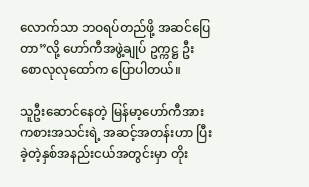လောက်သာ ဘဝရပ်တည်ဖို့ အဆင်ပြေတာ”လို့ ဟော်ကီအဖွဲ့ချုပ် ဥက္ကဋ္ဌ ဦးစောလုလုထော်က ပြောပါတယ်။

သူဦးဆောင်နေတဲ့ မြန်မာ့ဟော်ကီအားကစားအသင်းရဲ့ အဆင့်အတန်းဟာ ပြီးခဲ့တဲ့နှစ်အနည်းငယ်အတွင်းမှာ တိုး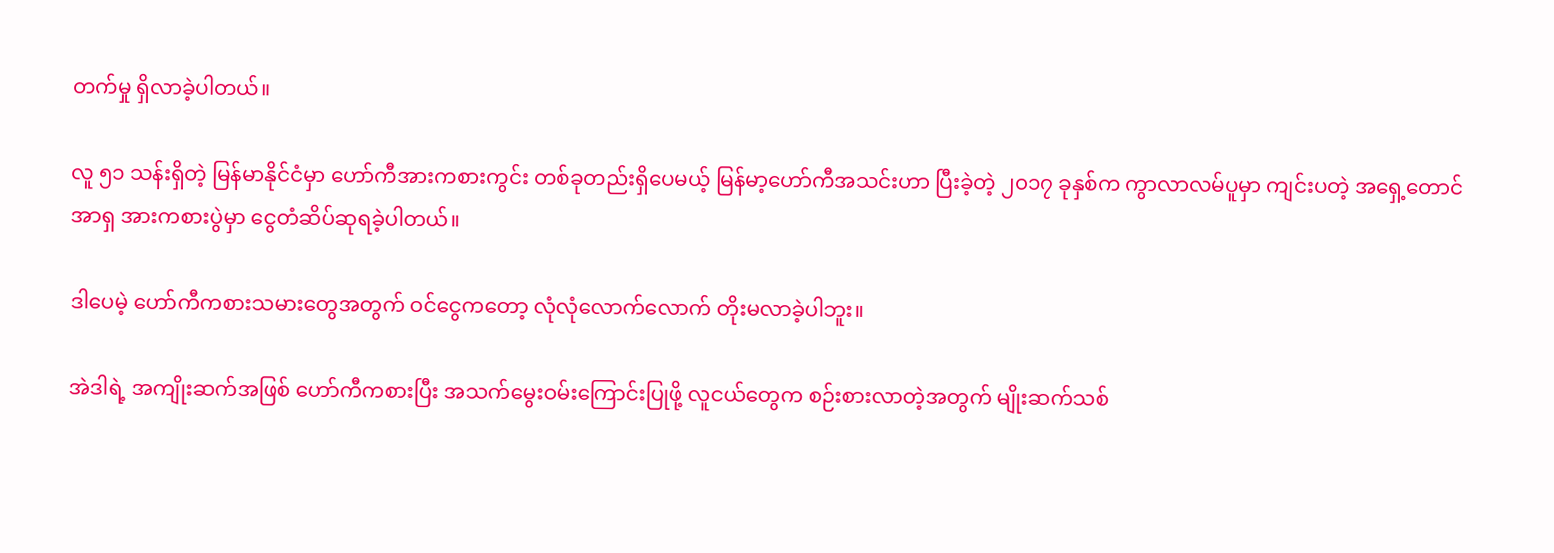တက်မှု ရှိလာခဲ့ပါတယ်။

လူ ၅၁ သန်းရှိတဲ့ မြန်မာနိုင်ငံမှာ ဟော်ကီအားကစားကွင်း တစ်ခုတည်းရှိပေမယ့် မြန်မာ့ဟော်ကီအသင်းဟာ ပြီးခဲ့တဲ့ ၂၀၁၇ ခုနှစ်က ကွာလာလမ်ပူမှာ ကျင်းပတဲ့ အရှေ့တောင်အာရှ အားကစားပွဲမှာ ငွေတံဆိပ်ဆုရခဲ့ပါတယ်။

ဒါပေမဲ့ ဟော်ကီကစားသမားတွေအတွက် ဝင်ငွေကတော့ လုံလုံလောက်လောက် တိုးမလာခဲ့ပါဘူး။

အဲဒါရဲ့ အကျိုးဆက်အဖြစ် ဟော်ကီကစားပြီး အသက်မွေးဝမ်းကြောင်းပြုဖို့ လူငယ်တွေက စဉ်းစားလာတဲ့အတွက် မျိုးဆက်သစ်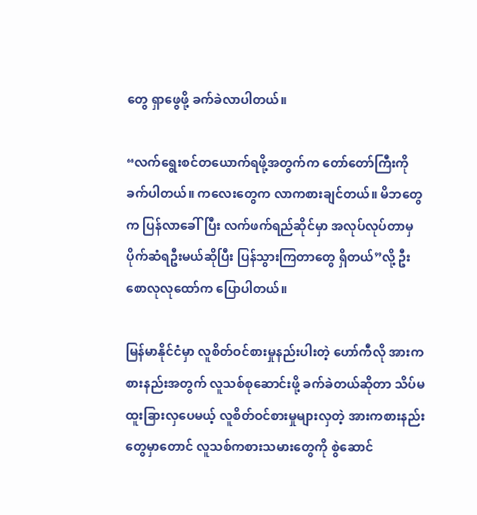တွေ ရှာဖွေဖို့ ခက်ခဲလာပါတယ်။

“လက်ရွေးစင်တယောက်ရဖို့အတွက်က တော်တော်ကြီးကို ခက်ပါတယ်။ ကလေးတွေက လာကစားချင်တယ်။ မိဘတွေက ပြန်လာခေါ်ပြီး လက်ဖက်ရည်ဆိုင်မှာ အလုပ်လုပ်တာမှ ပိုက်ဆံရဦးမယ်ဆိုပြီး ပြန်သွားကြတာတွေ ရှိတယ်”လို့ ဦးစောလုလုထော်က ပြောပါတယ်။

မြန်မာနိုင်ငံမှာ လူစိတ်ဝင်စားမှုနည်းပါးတဲ့ ဟော်ကီလို အားကစားနည်းအတွက် လူသစ်စုဆောင်းဖို့ ခက်ခဲတယ်ဆိုတာ သိပ်မထူးခြားလှပေမယ့် လူစိတ်ဝင်စားမှုများလှတဲ့ အားကစားနည်းတွေမှာတောင် လူသစ်ကစားသမားတွေကို စွဲဆောင်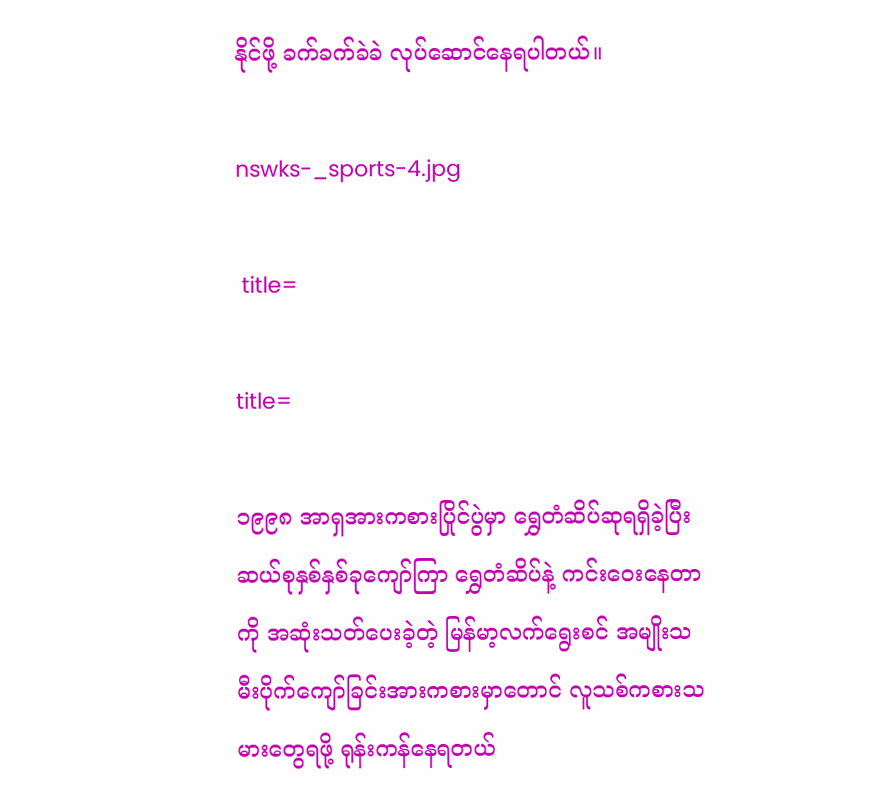နိုင်ဖို့ ခက်ခက်ခဲခဲ လုပ်ဆောင်နေရပါတယ်။

nswks-_sports-4.jpg

 title=

title=

၁၉၉၈ အာရှအားကစားပြိုင်ပွဲမှာ ရွှေတံဆိပ်ဆုရရှိခဲ့ပြီး ဆယ်စုနှစ်နှစ်ခုကျော်ကြာ ရွှေတံဆိပ်နဲ့ ကင်းဝေးနေတာကို အဆုံးသတ်ပေးခဲ့တဲ့ မြန်မာ့လက်ရွေးစင် အမျိုးသမီးပိုက်ကျော်ခြင်းအားကစားမှာတောင် လူသစ်ကစားသမားတွေရဖို့ ရုန်းကန်နေရတယ်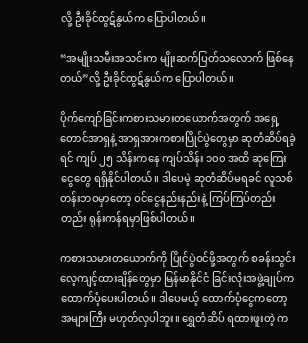လို့ ဦးခိုင်ထွဋ်နွယ်က ပြောပါတယ်။

“အမျိုးသမီးအသင်းက မျိုးဆက်ပြတ်သလောက် ဖြစ်နေတယ်”လို့ ဦးခိုင်ထွဋ်နွယ်က ပြောပါတယ်။

ပိုက်ကျော်ခြင်းကစားသမားတယောက်အတွက် အရှေ့တောင်အာရှနဲ့ အာရှအားကစားပြိုင်ပွဲတွေမှာ ဆုတံဆိပ်ရခဲ့ရင် ကျပ် ၂၅ သိန်းကနေ ကျပ်သိန်း ၁၀၀ အထိ ဆုကြေးငွေတွေ ရရှိနိုင်ပါတယ်။ ဒါပေမဲ့ ဆုတံဆိပ်မရခင် လူသစ်တန်းဘဝမှာတော့ ဝင်ငွေနည်းနည်းနဲ့ ကြပ်ကြပ်တည်းတည်း ရုန်းကန်ရမှာဖြစ်ပါတယ်။

ကစားသမားတယောက်ကို ပြိုင်ပွဲဝင်ဖို့အတွက် စခန်းသွင်းလေ့ကျင့်ထားချိန်တွေမှာ မြန်မာနိုင်ငံ ခြင်းလုံးအဖွဲ့ချုပ်က ထောက်ပံ့ပေးပါတယ်။ ဒါပေမယ့် ထောက်ပံ့ငွေကတော့ အများကြီး မဟုတ်လှပါဘူး။ ရွှေတံဆိပ် ရထားဖူးတဲ့ က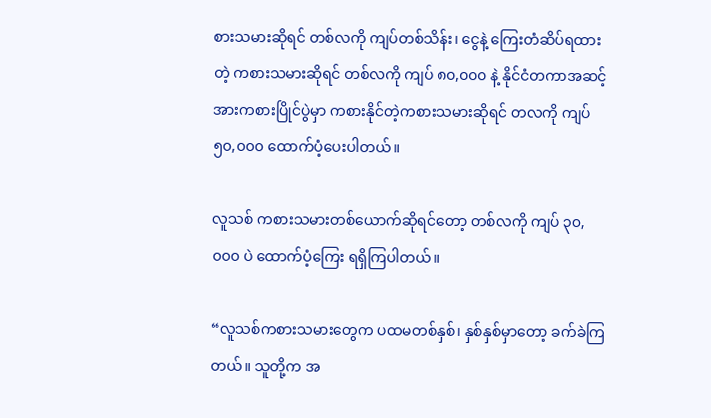စားသမားဆိုရင် တစ်လကို ကျပ်တစ်သိန်း၊ ငွေနဲ့ ကြေးတံဆိပ်ရထားတဲ့ ကစားသမားဆိုရင် တစ်လကို ကျပ် ၈၀,၀၀၀ နဲ့ နိုင်ငံတကာအဆင့် အားကစားပြိုင်ပွဲမှာ ကစားနိုင်တဲ့ကစားသမားဆိုရင် တလကို ကျပ် ၅၀,၀၀၀ ထောက်ပံ့ပေးပါတယ်။

လူသစ် ကစားသမားတစ်ယောက်ဆိုရင်တော့ တစ်လကို ကျပ် ၃၀,၀၀၀ ပဲ ထောက်ပံ့ကြေး ရရှိကြပါတယ်။

“လူသစ်ကစားသမားတွေက ပထမတစ်နှစ်၊ နှစ်နှစ်မှာတော့ ခက်ခဲကြတယ်။ သူတို့က အ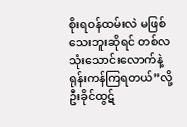စိုးရဝန်ထမ်းလဲ မဖြစ်သေးဘူးဆိုရင် တစ်လသုံးသောင်းလောက်နဲ့ ရုန်းကန်ကြရတယ်”လို့ ဦးခိုင်ထွဋ်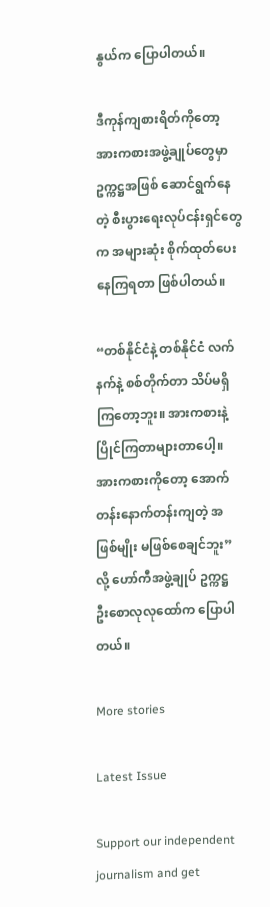နွယ်က ပြောပါတယ်။

ဒီကုန်ကျစားရိတ်ကိုတော့ အားကစားအဖွဲ့ချုပ်တွေမှာ ဥက္ကဋ္ဌအဖြစ် ဆောင်ရွက်နေတဲ့ စီးပွားရေးလုပ်ငန်းရှင်တွေက အများဆုံး စိုက်ထုတ်ပေးနေကြရတာ ဖြစ်ပါတယ်။

“တစ်နိုင်ငံနဲ့ တစ်နိုင်ငံ လက်နက်နဲ့ စစ်တိုက်တာ သိပ်မရှိကြတော့ဘူး။ အားကစားနဲ့ ပြိုင်ကြတာများတာပေါ့။ အားကစားကိုတော့ အောက်တန်းနောက်တန်းကျတဲ့ အဖြစ်မျိုး မဖြစ်စေချင်ဘူး”လို့ ဟော်ကီအဖွဲ့ချုပ် ဥက္ကဋ္ဌ ဦးစောလုလုထော်က ပြောပါတယ်။

More stories

Latest Issue

Support our independent journalism and get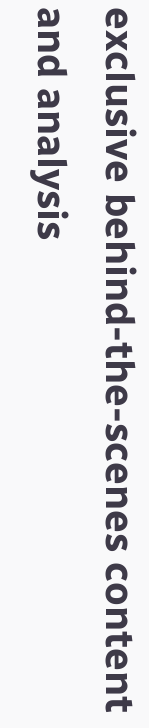exclusive behind-the-scenes content and analysis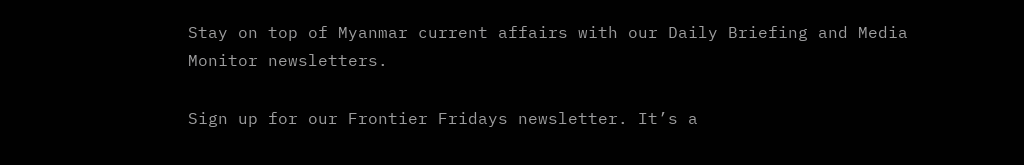Stay on top of Myanmar current affairs with our Daily Briefing and Media Monitor newsletters.

Sign up for our Frontier Fridays newsletter. It’s a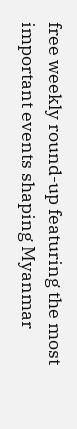free weekly round-up featuring the most important events shaping Myanmar